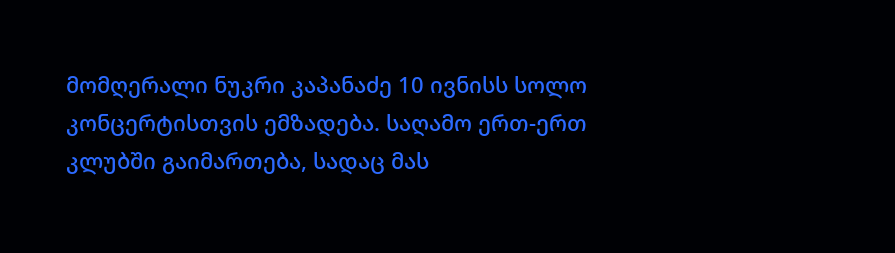მომღერალი ნუკრი კაპანაძე 10 ივნისს სოლო კონცერტისთვის ემზადება. საღამო ერთ-ერთ კლუბში გაიმართება, სადაც მას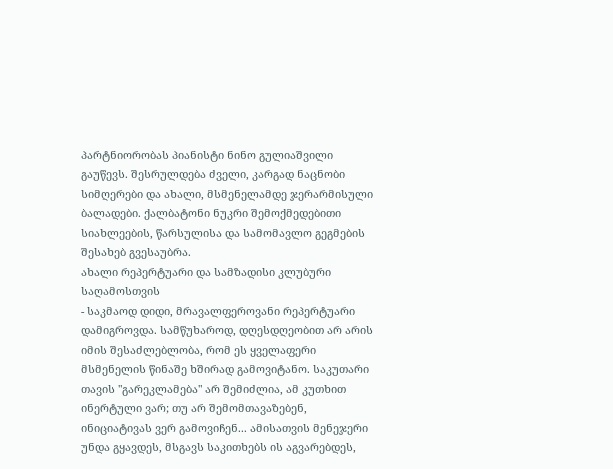პარტნიორობას პიანისტი ნინო გულიაშვილი გაუწევს. შესრულდება ძველი, კარგად ნაცნობი სიმღერები და ახალი, მსმენელამდე ჯერარმისული ბალადები. ქალბატონი ნუკრი შემოქმედებითი სიახლეების, წარსულისა და სამომავლო გეგმების შესახებ გვესაუბრა.
ახალი რეპერტუარი და სამზადისი კლუბური საღამოსთვის
- საკმაოდ დიდი, მრავალფეროვანი რეპერტუარი დამიგროვდა. სამწუხაროდ, დღესდღეობით არ არის იმის შესაძლებლობა, რომ ეს ყველაფერი მსმენელის წინაშე ხშირად გამოვიტანო. საკუთარი თავის "გარეკლამება" არ შემიძლია, ამ კუთხით ინერტული ვარ; თუ არ შემომთავაზებენ, ინიციატივას ვერ გამოვიჩენ... ამისათვის მენეჯერი უნდა გყავდეს, მსგავს საკითხებს ის აგვარებდეს,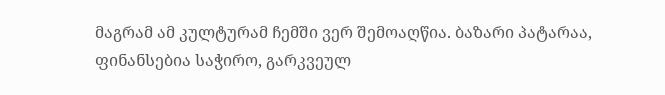მაგრამ ამ კულტურამ ჩემში ვერ შემოაღწია. ბაზარი პატარაა, ფინანსებია საჭირო, გარკვეულ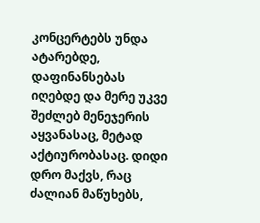კონცერტებს უნდა ატარებდე, დაფინანსებას იღებდე და მერე უკვე შეძლებ მენეჯერის აყვანასაც, მეტად აქტიურობასაც. დიდი დრო მაქვს, რაც ძალიან მაწუხებს,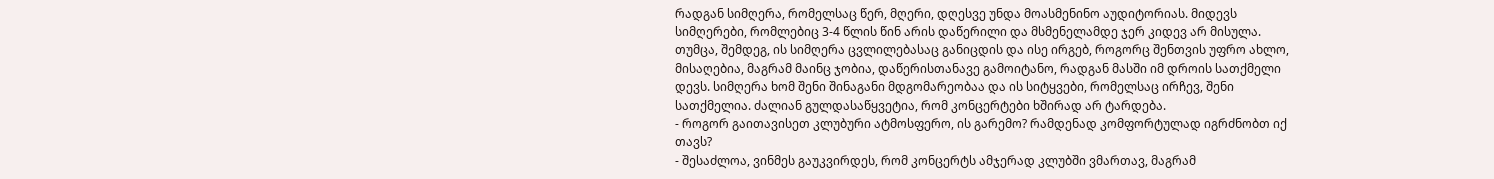რადგან სიმღერა, რომელსაც წერ, მღერი, დღესვე უნდა მოასმენინო აუდიტორიას. მიდევს სიმღერები, რომლებიც 3-4 წლის წინ არის დაწერილი და მსმენელამდე ჯერ კიდევ არ მისულა. თუმცა, შემდეგ, ის სიმღერა ცვლილებასაც განიცდის და ისე ირგებ, როგორც შენთვის უფრო ახლო, მისაღებია, მაგრამ მაინც ჯობია, დაწერისთანავე გამოიტანო, რადგან მასში იმ დროის სათქმელი დევს. სიმღერა ხომ შენი შინაგანი მდგომარეობაა და ის სიტყვები, რომელსაც ირჩევ, შენი სათქმელია. ძალიან გულდასაწყვეტია, რომ კონცერტები ხშირად არ ტარდება.
- როგორ გაითავისეთ კლუბური ატმოსფერო, ის გარემო? რამდენად კომფორტულად იგრძნობთ იქ თავს?
- შესაძლოა, ვინმეს გაუკვირდეს, რომ კონცერტს ამჯერად კლუბში ვმართავ, მაგრამ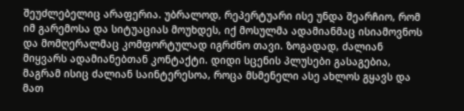შეუძლებელიც არაფერია. უბრალოდ, რეპერტუარი ისე უნდა შეარჩიო, რომ იმ გარემოსა და სიტუაციას მოუხდეს, იქ მოსულმა ადამიანმაც ისიამოვნოს და მომღერალმაც კომფორტულად იგრძნო თავი. ზოგადად, ძალიან მიყვარს ადამიანებთან კონტაქტი. დიდი სცენის პლუსები გასაგებია, მაგრამ ისიც ძალიან საინტერესოა, როცა მსმენელი ასე ახლოს გყავს და მათ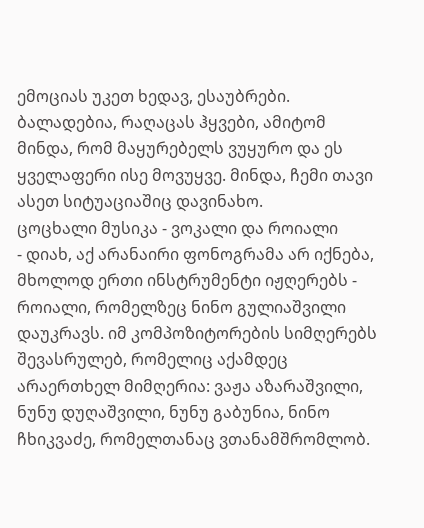ემოციას უკეთ ხედავ, ესაუბრები. ბალადებია, რაღაცას ჰყვები, ამიტომ მინდა, რომ მაყურებელს ვუყურო და ეს ყველაფერი ისე მოვუყვე. მინდა, ჩემი თავი ასეთ სიტუაციაშიც დავინახო.
ცოცხალი მუსიკა - ვოკალი და როიალი
- დიახ, აქ არანაირი ფონოგრამა არ იქნება, მხოლოდ ერთი ინსტრუმენტი იჟღერებს - როიალი, რომელზეც ნინო გულიაშვილი დაუკრავს. იმ კომპოზიტორების სიმღერებს შევასრულებ, რომელიც აქამდეც არაერთხელ მიმღერია: ვაჟა აზარაშვილი, ნუნუ დუღაშვილი, ნუნუ გაბუნია, ნინო ჩხიკვაძე, რომელთანაც ვთანამშრომლობ.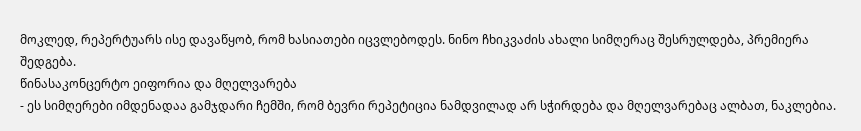მოკლედ, რეპერტუარს ისე დავაწყობ, რომ ხასიათები იცვლებოდეს. ნინო ჩხიკვაძის ახალი სიმღერაც შესრულდება, პრემიერა შედგება.
წინასაკონცერტო ეიფორია და მღელვარება
- ეს სიმღერები იმდენადაა გამჯდარი ჩემში, რომ ბევრი რეპეტიცია ნამდვილად არ სჭირდება და მღელვარებაც ალბათ, ნაკლებია.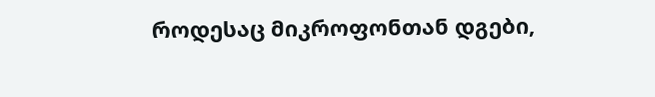როდესაც მიკროფონთან დგები,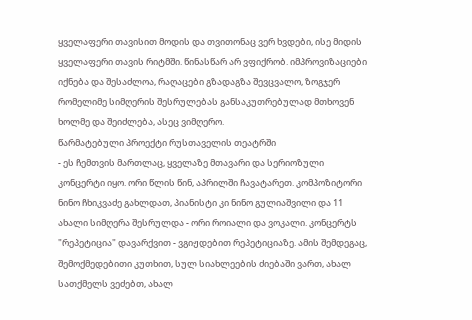ყველაფერი თავისით მოდის და თვითონაც ვერ ხვდები, ისე მიდის ყველაფერი თავის რიტმში. წინასწარ არ ვფიქრობ. იმპროვიზაციები იქნება და შესაძლოა, რაღაცები გზადაგზა შევცვალო, ზოგჯერ რომელიმე სიმღერის შესრულებას განსაკუთრებულად მთხოვენ ხოლმე და შეიძლება, ასეც ვიმღერო.
წარმატებული პროექტი რუსთაველის თეატრში
- ეს ჩემთვის მართლაც, ყველაზე მთავარი და სერიოზული კონცერტი იყო. ორი წლის წინ, აპრილში ჩავატარეთ. კომპოზიტორი ნინო ჩხიკვაძე გახლდათ, პიანისტი კი ნინო გულიაშვილი და 11 ახალი სიმღერა შესრულდა - ორი როიალი და ვოკალი. კონცერტს "რეპეტიცია" დავარქვით - ვგიჟდებით რეპეტიციაზე. ამის შემდეგაც, შემოქმედებითი კუთხით, სულ სიახლეების ძიებაში ვართ, ახალ სათქმელს ვეძებთ, ახალ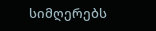სიმღერებს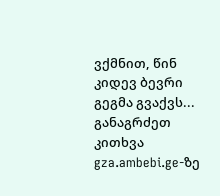ვქმნით, წინ კიდევ ბევრი გეგმა გვაქვს... განაგრძეთ კითხვა gza.ambebi.ge-ზე